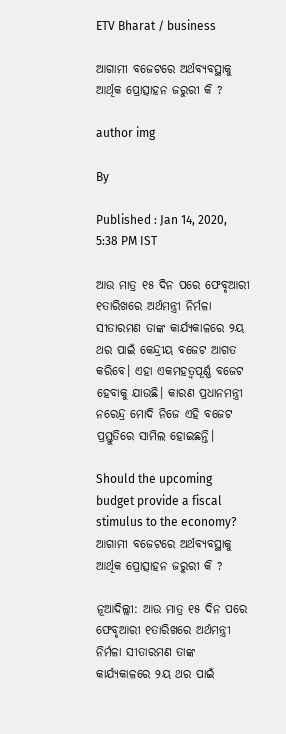ETV Bharat / business

ଆଗାମୀ ବଜେଟରେ ଅର୍ଥବ୍ୟବସ୍ଥାକୁ ଆର୍ଥିକ ପ୍ରୋତ୍ସାହନ ଜରୁରୀ କି ?

author img

By

Published : Jan 14, 2020, 5:38 PM IST

ଆଉ ମାତ୍ର ୧୫ ଦିନ ପରେ ଫେବୃଆରୀ ୧ତାରିଖରେ ଅର୍ଥମନ୍ତ୍ରୀ ନିର୍ମଳା ସୀତାରମଣ ତାଙ୍କ କାର୍ଯ୍ୟକାଳରେ ୨ୟ ଥର ପାଇଁ କେନ୍ଦ୍ରୀୟ ବଜେଟ ଆଗତ କରିବେ। ଏହା ଏକମହତ୍ବପୂର୍ଣ୍ଣ ବଜେଟ ହେବାକୁ ଯାଉଛି। କାରଣ ପ୍ରଧାନମନ୍ତ୍ରୀ ନରେନ୍ଦ୍ର ମୋଦି ନିଜେ ଏହି ବଜେଟ ପ୍ରସ୍ତୁତିରେ ସାମିଲ ହୋଇଛନ୍ତି।

Should the upcoming budget provide a fiscal stimulus to the economy?
ଆଗାମୀ ବଜେଟରେ ଅର୍ଥବ୍ୟବସ୍ଥାକୁ ଆର୍ଥିକ ପ୍ରୋତ୍ସାହନ ଜରୁରୀ କି ?

ନୂଆଦିଲ୍ଲୀ: ଆଉ ମାତ୍ର ୧୫ ଦିନ ପରେ ଫେବୃଆରୀ ୧ତାରିଖରେ ଅର୍ଥମନ୍ତ୍ରୀ ନିର୍ମଳା ସୀତାରମଣ ତାଙ୍କ କାର୍ଯ୍ୟକାଳରେ ୨ୟ ଥର ପାଇଁ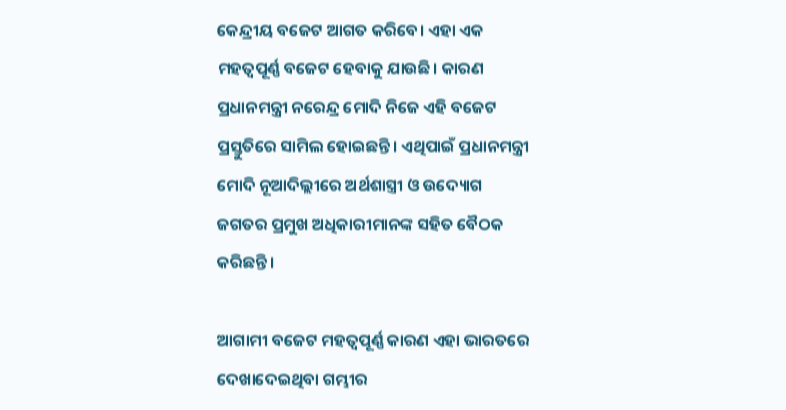କେନ୍ଦ୍ରୀୟ ବଜେଟ ଆଗତ କରିବେ। ଏହା ଏକ ମହତ୍ବପୂର୍ଣ୍ଣ ବଜେଟ ହେବାକୁ ଯାଉଛି। କାରଣ ପ୍ରଧାନମନ୍ତ୍ରୀ ନରେନ୍ଦ୍ର ମୋଦି ନିଜେ ଏହି ବଜେଟ ପ୍ରସ୍ତୁତିରେ ସାମିଲ ହୋଇଛନ୍ତି। ଏଥିପାଇଁ ପ୍ରଧାନମନ୍ତ୍ରୀ ମୋଦି ନୂଆଦିଲ୍ଲୀରେ ଅର୍ଥଶାସ୍ତ୍ରୀ ଓ ଉଦ୍ୟୋଗ ଜଗତର ପ୍ରମୁଖ ଅଧିକାରୀମାନଙ୍କ ସହିତ ବୈଠକ କରିଛନ୍ତି।

ଆଗାମୀ ବଜେଟ ମହତ୍ବପୂର୍ଣ୍ଣ କାରଣ ଏହା ଭାରତରେ ଦେଖାଦେଇଥିବା ଗମ୍ଭୀର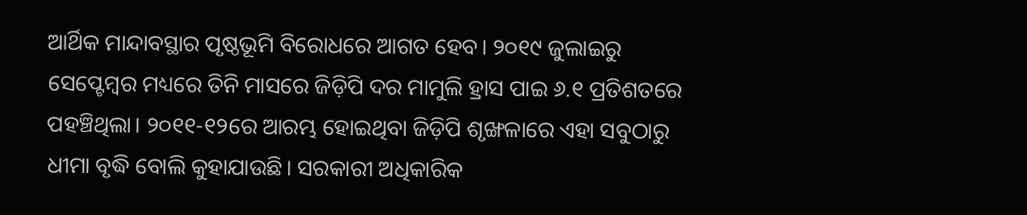ଆର୍ଥିକ ମାନ୍ଦାବସ୍ଥାର ପୃଷ୍ଠଭୂମି ବିରୋଧରେ ଆଗତ ହେବ। ୨୦୧୯ ଜୁଲାଇରୁ ସେପ୍ଟେମ୍ବର ମଧ୍ୟରେ ତିନି ମାସରେ ଜିଡ଼ିପି ଦର ମାମୁଲି ହ୍ରାସ ପାଇ ୬.୧ ପ୍ରତିଶତରେ ପହଞ୍ଚିଥିଲା। ୨୦୧୧-୧୨ରେ ଆରମ୍ଭ ହୋଇଥିବା ଜିଡ଼ିପି ଶୃଙ୍ଖଳାରେ ଏହା ସବୁଠାରୁ ଧୀମା ବୃଦ୍ଧି ବୋଲି କୁହାଯାଉଛି। ସରକାରୀ ଅଧିକାରିକ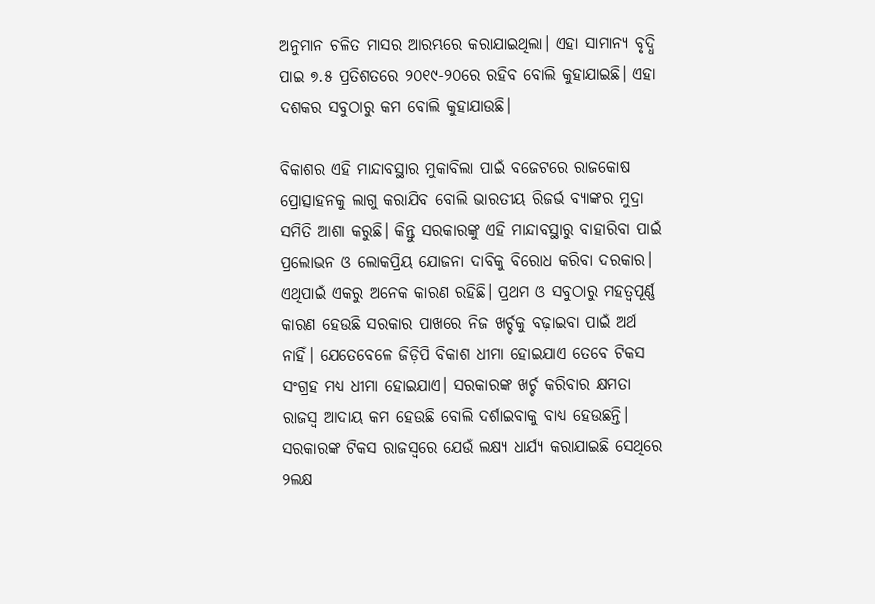ଅନୁମାନ ଚଳିତ ମାସର ଆରମ୍ଭରେ କରାଯାଇଥିଲା। ଏହା ସାମାନ୍ୟ ବୃଦ୍ଧି ପାଇ ୭.୫ ପ୍ରତିଶତରେ ୨୦୧୯-୨୦ରେ ରହିବ ବୋଲି କୁହାଯାଇଛି। ଏହା ଦଶକର ସବୁଠାରୁ କମ ବୋଲି କୁହାଯାଉଛି।

ବିକାଶର ଏହି ମାନ୍ଦାବସ୍ଥାର ମୁକାବିଲା ପାଇଁ ବଜେଟରେ ରାଜକୋଷ ପ୍ରୋତ୍ସାହନକୁ ଲାଗୁ କରାଯିବ ବୋଲି ଭାରତୀୟ ରିଜର୍ଭ ବ୍ୟାଙ୍କର ମୁଦ୍ରା ସମିତି ଆଶା କରୁଛି। କିନ୍ତୁ ସରକାରଙ୍କୁ ଏହି ମାନ୍ଦାବସ୍ଥାରୁ ବାହାରିବା ପାଇଁ ପ୍ରଲୋଭନ ଓ ଲୋକପ୍ରିୟ ଯୋଜନା ଦାବିକୁ ବିରୋଧ କରିବା ଦରକାର। ଏଥିପାଇଁ ଏକରୁ ଅନେକ କାରଣ ରହିଛି। ପ୍ରଥମ ଓ ସବୁଠାରୁ ମହତ୍ବପୂର୍ଣ୍ଣ କାରଣ ହେଉଛି ସରକାର ପାଖରେ ନିଜ ଖର୍ଚ୍ଚକୁ ବଢ଼ାଇବା ପାଇଁ ଅର୍ଥ ନାହିଁ। ଯେତେବେଳେ ଜିଡ଼ିପି ବିକାଶ ଧୀମା ହୋଇଯାଏ ତେବେ ଟିକସ ସଂଗ୍ରହ ମଧ୍ୟ ଧୀମା ହୋଇଯାଏ। ସରକାରଙ୍କ ଖର୍ଚ୍ଚ କରିବାର କ୍ଷମତା ରାଜସ୍ୱ ଆଦାୟ କମ ହେଉଛି ବୋଲି ଦର୍ଶାଇବାକୁ ବାଧ୍ୟ ହେଉଛନ୍ତି। ସରକାରଙ୍କ ଟିକସ ରାଜସ୍ୱରେ ଯେଉଁ ଲକ୍ଷ୍ୟ ଧାର୍ଯ୍ୟ କରାଯାଇଛି ସେଥିରେ ୨ଲକ୍ଷ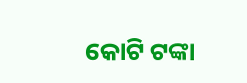କୋଟି ଟଙ୍କା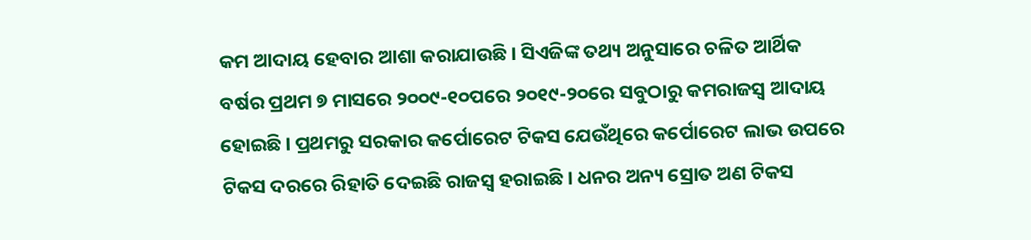କମ ଆଦାୟ ହେବାର ଆଶା କରାଯାଉଛି। ସିଏଜିଙ୍କ ତଥ୍ୟ ଅନୁସାରେ ଚଳିତ ଆର୍ଥିକ ବର୍ଷର ପ୍ରଥମ ୭ ମାସରେ ୨୦୦୯-୧୦ପରେ ୨୦୧୯-୨୦ରେ ସବୁଠାରୁ କମରାଜସ୍ୱ ଆଦାୟ ହୋଇଛି। ପ୍ରଥମରୁ ସରକାର କର୍ପୋରେଟ ଟିକସ ଯେଉଁଥିରେ କର୍ପୋରେଟ ଲାଭ ଉପରେ ଟିକସ ଦରରେ ରିହାତି ଦେଇଛି ରାଜସ୍ୱ ହରାଇଛି। ଧନର ଅନ୍ୟ ସ୍ରୋତ ଅଣ ଟିକସ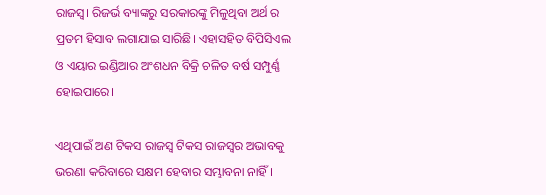ରାଜସ୍ୱ। ରିଜର୍ଭ ବ୍ୟାଙ୍କରୁ ସରକାରଙ୍କୁ ମିଳୁଥିବା ଅର୍ଥ ର ପ୍ରତମ ହିସାବ ଲଗାଯାଇ ସାରିଛି। ଏହାସହିତ ବିପିସିଏଲ ଓ ଏୟାର ଇଣ୍ଡିଆର ଅଂଶଧନ ବିକ୍ରି ଚଳିତ ବର୍ଷ ସମ୍ପୁର୍ଣ୍ଣ ହୋଇପାରେ।

ଏଥିପାଇଁ ଅଣ ଟିକସ ରାଜସ୍ୱ ଟିକସ ରାଜସ୍ୱର ଅଭାବକୁ ଭରଣା କରିବାରେ ସକ୍ଷମ ହେବାର ସମ୍ଭାବନା ନାହିଁ।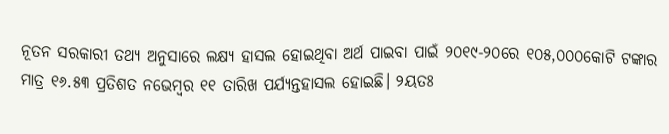ନୂତନ ସରକାରୀ ତଥ୍ୟ ଅନୁସାରେ ଲକ୍ଷ୍ୟ ହାସଲ ହୋଇଥିବା ଅର୍ଥ ପାଇବା ପାଇଁ ୨୦୧୯-୨୦ରେ ୧୦୫,୦୦୦କୋଟି ଟଙ୍କାର ମାତ୍ର ୧୬.୫୩ ପ୍ରତିଶତ ନଭେମ୍ୱର ୧୧ ତାରିଖ ପର୍ଯ୍ୟନ୍ତହାସଲ ହୋଇଛି। ୨ୟତଃ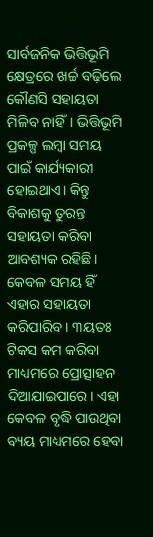ସାର୍ବଜନିକ ଭିତ୍ତିଭୂମି କ୍ଷେତ୍ରରେ ଖର୍ଚ୍ଚ ବଢ଼ିଲେ କୌଣସି ସହାୟତା ମିଳିବ ନାହିଁ। ଭିତ୍ତିଭୂମି ପ୍ରକଳ୍ପ ଲମ୍ୱା ସମୟ ପାଇଁ କାର୍ଯ୍ୟକାରୀ ହୋଇଥାଏ। କିନ୍ତୁ ବିକାଶକୁ ତୁରନ୍ତ ସହାୟତା କରିବା ଆବଶ୍ୟକ ରହିଛି। କେବଳ ସମୟ ହିଁ ଏହାର ସହାୟତା କରିପାରିବ। ୩ୟତଃ ଟିକସ କମ କରିବା ମାଧ୍ୟମରେ ପ୍ରୋତ୍ସାହନ ଦିଆଯାଇପାରେ। ଏହା କେବଳ ବୃଦ୍ଧି ପାଉଥିବା ବ୍ୟୟ ମାଧ୍ୟମରେ ହେବା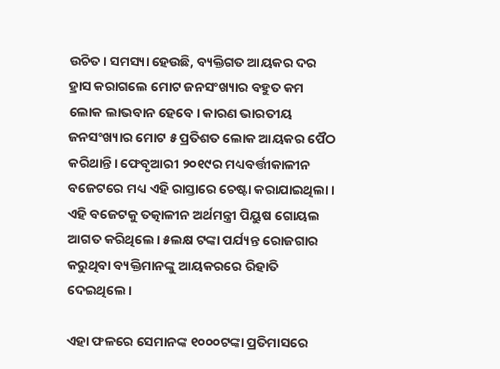ଉଚିତ। ସମସ୍ୟା ହେଉଛି, ବ୍ୟକ୍ତିଗତ ଆୟକର ଦର ହ୍ରାସ କରାଗଲେ ମୋଟ ଜନସଂଖ୍ୟାର ବହୁତ କମ ଲୋକ ଲାଭବାନ ହେବେ। କାରଣ ଭାରତୀୟ ଜନସଂଖ୍ୟାର ମୋଟ ୫ ପ୍ରତିଶତ ଲୋକ ଆୟକର ପୈଠ କରିଥାନ୍ତି। ଫେବୃଆରୀ ୨୦୧୯ର ମଧ୍ୟବର୍ତ୍ତୀକାଳୀନ ବଜେଟରେ ମଧ୍ୟ ଏହି ରାସ୍ତାରେ ଚେଷ୍ଟା କରାଯାଇଥିଲା। ଏହି ବଜେଟକୁ ତତ୍କାଳୀନ ଅର୍ଥମନ୍ତ୍ରୀ ପିୟୁଷ ଗୋୟଲ ଆଗତ କରିଥିଲେ। ୫ଲକ୍ଷ ଟଙ୍କା ପର୍ଯ୍ୟନ୍ତ ରୋଜଗାର କରୁଥିବା ବ୍ୟକ୍ତିମାନଙ୍କୁ ଆୟକରରେ ରିହାତି ଦେଇଥିଲେ।

ଏହା ଫଳରେ ସେମାନଙ୍କ ୧୦୦୦ଟଙ୍କା ପ୍ରତିମାସରେ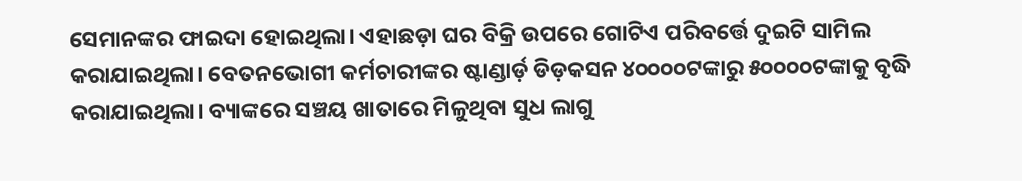ସେମାନଙ୍କର ଫାଇଦା ହୋଇଥିଲା। ଏହାଛଡ଼ା ଘର ବିକ୍ରି ଉପରେ ଗୋଟିଏ ପରିବର୍ତ୍ତେ ଦୁଇଟି ସାମିଲ କରାଯାଇଥିଲା। ବେତନଭୋଗୀ କର୍ମଚାରୀଙ୍କର ଷ୍ଟାଣ୍ଡାର୍ଡ଼ ଡିଡ଼କସନ ୪୦୦୦୦ଟଙ୍କାରୁ ୫୦୦୦୦ଟଙ୍କାକୁ ବୃଦ୍ଧି କରାଯାଇଥିଲା। ବ୍ୟାଙ୍କରେ ସଞ୍ଚୟ ଖାତାରେ ମିଳୁଥିବା ସୁଧ ଲାଗୁ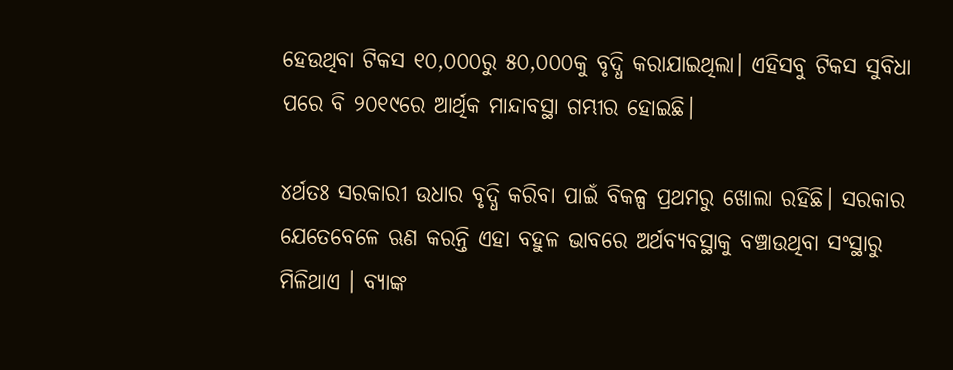ହେଉଥିବା ଟିକସ ୧୦,୦୦୦ରୁ ୫୦,୦୦୦କୁ ବୃଦ୍ଧି କରାଯାଇଥିଲା। ଏହିସବୁ ଟିକସ ସୁବିଧା ପରେ ବି ୨୦୧୯ରେ ଆର୍ଥିକ ମାନ୍ଦାବସ୍ଥା ଗମ୍ଭୀର ହୋଇଛି।

୪ର୍ଥତଃ ସରକାରୀ ଉଧାର ବୃଦ୍ଧି କରିବା ପାଇଁ ବିକଳ୍ପ ପ୍ରଥମରୁ ଖୋଲା ରହିଛି। ସରକାର ଯେତେବେଳେ ଋଣ କରନ୍ତି ଏହା ବହୁଳ ଭାବରେ ଅର୍ଥବ୍ୟବସ୍ଥାକୁ ବଞ୍ଚାଉଥିବା ସଂସ୍ଥାରୁ ମିଳିଥାଏ । ବ୍ୟାଙ୍କ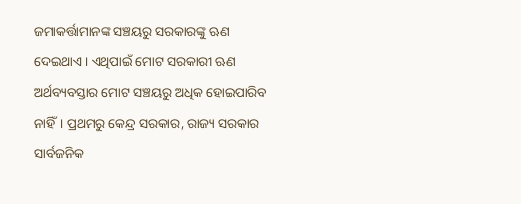ଜମାକର୍ତ୍ତାମାନଙ୍କ ସଞ୍ଚୟରୁ ସରକାରଙ୍କୁ ଋଣ ଦେଇଥାଏ। ଏଥିପାଇଁ ମୋଟ ସରକାରୀ ଋଣ ଅର୍ଥବ୍ୟବସ୍ତାର ମୋଟ ସଞ୍ଚୟରୁ ଅଧିକ ହୋଇପାରିବ ନାହିଁ। ପ୍ରଥମରୁ କେନ୍ଦ୍ର ସରକାର, ରାଜ୍ୟ ସରକାର ସାର୍ବଜନିକ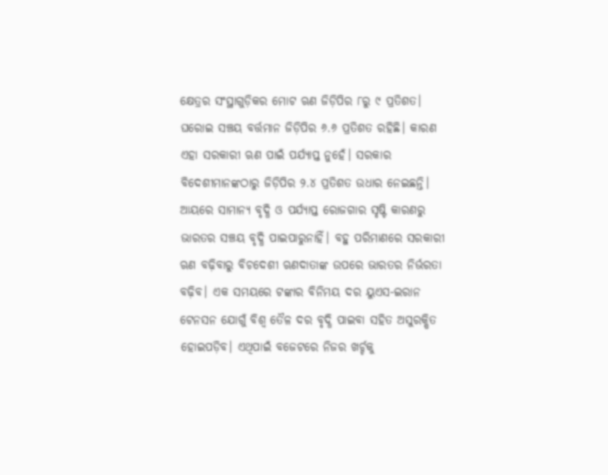କ୍ଷେତ୍ରର ସଂସ୍ଥାଗୁଡ଼ିକର ମୋଟ ଋଣ ଜିଡ଼ିପିର ୮ରୁ ୯ ପ୍ରତିଶତ। ଘରୋଇ ସଞ୍ଚୟ ବର୍ତ୍ତମାନ ଜିଡ଼ିପିର ୬.୬ ପ୍ରତିଶତ ରହିଛି। କାରଣ ଏହା ସରକାରୀ ଋଣ ପାଇଁ ପର୍ଯ୍ୟାପ୍ତ ନୁହେଁ। ସରକାର ବିଦେଶୀମାନଙ୍କଠାରୁ ଜିଡ଼ିପିର ୨.୪ ପ୍ରତିଶତ ଉଧାର ନେଇଛନ୍ତି। ଆୟରେ ସାମାନ୍ୟ ବୃଦ୍ଧି ଓ ପର୍ଯ୍ୟାପ୍ତ ରୋଜଗାର ସୃଷ୍ଟି କାରଣରୁ ଭାରତର ସଞ୍ଚୟ ବୃଦ୍ଧି ପାଇପାରୁନାହିଁ। ବହୁ ପରିମାଣରେ ସରକାରୀ ଋଣ ବଢ଼ିବାରୁ ବିଚଦେଶୀ ଋଣଦାତାଙ୍କ ଉପରେ ଭାରତର ନିର୍ଭରତା ବଢ଼ିବ। ଏକ ସମୟରେ ଟଙ୍କାର ବିନିମୟ ଦର ୟୁଏସ-ଇରାନ ଟେନସନ ଯୋଗୁଁ ବିଶ୍ବ ତୈଳ ଦର ବୃଦ୍ଧି ପାଇବା ସହିତ ଅସୁରକ୍ଷିତ ହୋଇପଡ଼ିବ। ଏଥିପାଇଁ ବଜେଟରେ ନିଜର ଖର୍ଚ୍ଚକୁ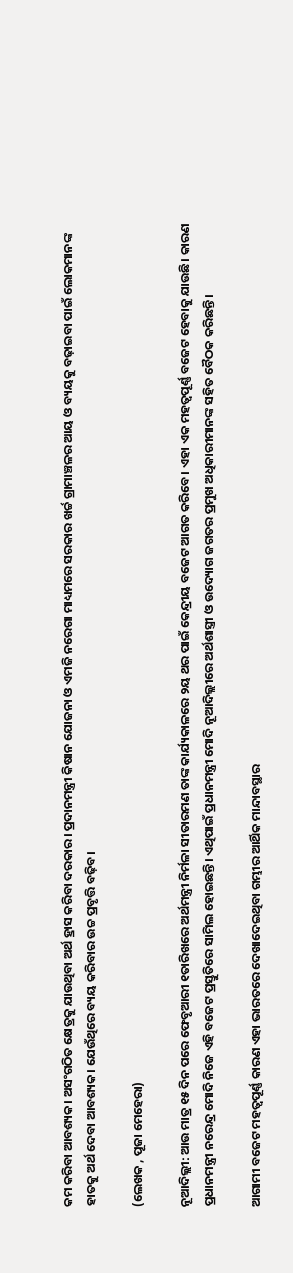କମ କରିବା ଆବଶ୍ୟକ। ଅସଂଗଠିତ କ୍ଷେତ୍ରକୁ ଯାଉଥିବା ଅର୍ଥ ହ୍ରାସ କରିବା ଦରକାର। ପ୍ରଦାନମନ୍ତ୍ରୀ କିଷାନ ଯୋଜନା ଓ ଏମଜି ନରେଗା ମାଧ୍ୟମରେ ସରକାର ଖର୍ଚ୍ଚ ଗ୍ରାମାଞ୍ଚଳର ଆୟ ଓ ବ୍ୟୟକୁ ବଢ଼ାଇବା ପାଇଁ ଲୋକମାନଙ୍କ ହାତକୁ ଅର୍ଥ ଦେବା ଆବଶ୍ୟକ। ଯେଉଁଥିରେ ବ୍ୟୟ କରିବାର ଉଚ୍ଚ ପ୍ରବୃତ୍ତି ବଢ଼ିବ।

(ଲେଖକ , ପୂଜା ମେହେରା)

ନୂଆଦିଲ୍ଲୀ: ଆଉ ମାତ୍ର ୧୫ ଦିନ ପରେ ଫେବୃଆରୀ ୧ତାରିଖରେ ଅର୍ଥମନ୍ତ୍ରୀ ନିର୍ମଳା ସୀତାରମଣ ତାଙ୍କ କାର୍ଯ୍ୟକାଳରେ ୨ୟ ଥର ପାଇଁ କେନ୍ଦ୍ରୀୟ ବଜେଟ ଆଗତ କରିବେ। ଏହା ଏକ ମହତ୍ବପୂର୍ଣ୍ଣ ବଜେଟ ହେବାକୁ ଯାଉଛି। କାରଣ ପ୍ରଧାନମନ୍ତ୍ରୀ ନରେନ୍ଦ୍ର ମୋଦି ନିଜେ ଏହି ବଜେଟ ପ୍ରସ୍ତୁତିରେ ସାମିଲ ହୋଇଛନ୍ତି। ଏଥିପାଇଁ ପ୍ରଧାନମନ୍ତ୍ରୀ ମୋଦି ନୂଆଦିଲ୍ଲୀରେ ଅର୍ଥଶାସ୍ତ୍ରୀ ଓ ଉଦ୍ୟୋଗ ଜଗତର ପ୍ରମୁଖ ଅଧିକାରୀମାନଙ୍କ ସହିତ ବୈଠକ କରିଛନ୍ତି।

ଆଗାମୀ ବଜେଟ ମହତ୍ବପୂର୍ଣ୍ଣ କାରଣ ଏହା ଭାରତରେ ଦେଖାଦେଇଥିବା ଗମ୍ଭୀର ଆର୍ଥିକ ମାନ୍ଦାବସ୍ଥାର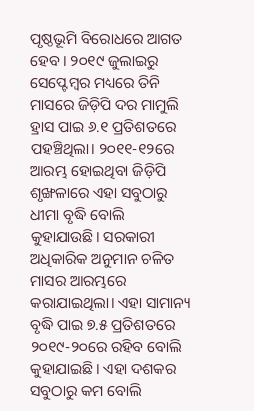ପୃଷ୍ଠଭୂମି ବିରୋଧରେ ଆଗତ ହେବ। ୨୦୧୯ ଜୁଲାଇରୁ ସେପ୍ଟେମ୍ବର ମଧ୍ୟରେ ତିନି ମାସରେ ଜିଡ଼ିପି ଦର ମାମୁଲି ହ୍ରାସ ପାଇ ୬.୧ ପ୍ରତିଶତରେ ପହଞ୍ଚିଥିଲା। ୨୦୧୧-୧୨ରେ ଆରମ୍ଭ ହୋଇଥିବା ଜିଡ଼ିପି ଶୃଙ୍ଖଳାରେ ଏହା ସବୁଠାରୁ ଧୀମା ବୃଦ୍ଧି ବୋଲି କୁହାଯାଉଛି। ସରକାରୀ ଅଧିକାରିକ ଅନୁମାନ ଚଳିତ ମାସର ଆରମ୍ଭରେ କରାଯାଇଥିଲା। ଏହା ସାମାନ୍ୟ ବୃଦ୍ଧି ପାଇ ୭.୫ ପ୍ରତିଶତରେ ୨୦୧୯-୨୦ରେ ରହିବ ବୋଲି କୁହାଯାଇଛି। ଏହା ଦଶକର ସବୁଠାରୁ କମ ବୋଲି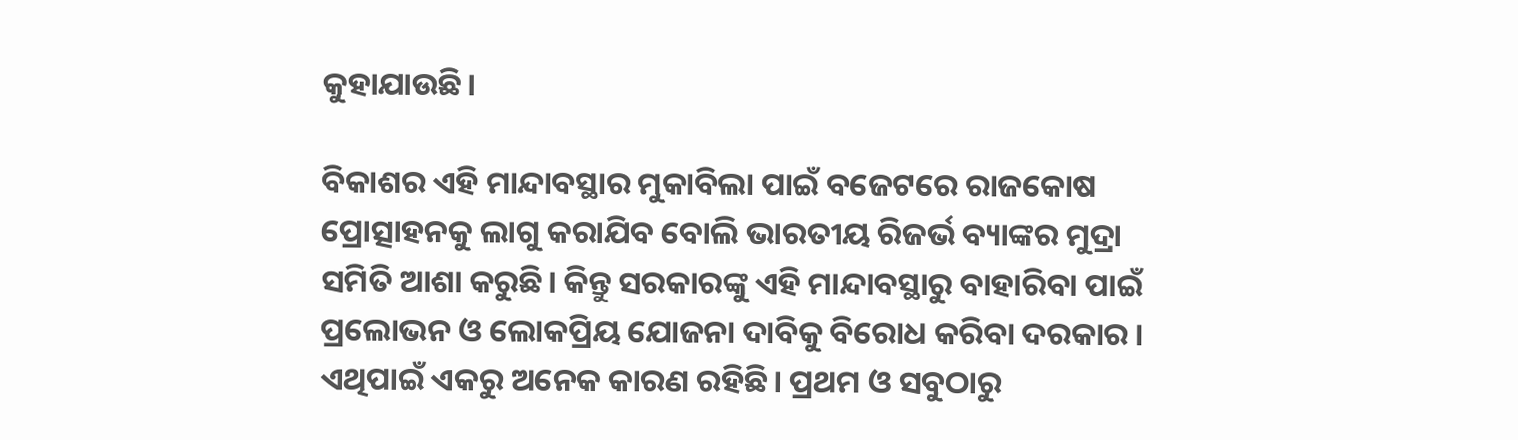କୁହାଯାଉଛି।

ବିକାଶର ଏହି ମାନ୍ଦାବସ୍ଥାର ମୁକାବିଲା ପାଇଁ ବଜେଟରେ ରାଜକୋଷ ପ୍ରୋତ୍ସାହନକୁ ଲାଗୁ କରାଯିବ ବୋଲି ଭାରତୀୟ ରିଜର୍ଭ ବ୍ୟାଙ୍କର ମୁଦ୍ରା ସମିତି ଆଶା କରୁଛି। କିନ୍ତୁ ସରକାରଙ୍କୁ ଏହି ମାନ୍ଦାବସ୍ଥାରୁ ବାହାରିବା ପାଇଁ ପ୍ରଲୋଭନ ଓ ଲୋକପ୍ରିୟ ଯୋଜନା ଦାବିକୁ ବିରୋଧ କରିବା ଦରକାର। ଏଥିପାଇଁ ଏକରୁ ଅନେକ କାରଣ ରହିଛି। ପ୍ରଥମ ଓ ସବୁଠାରୁ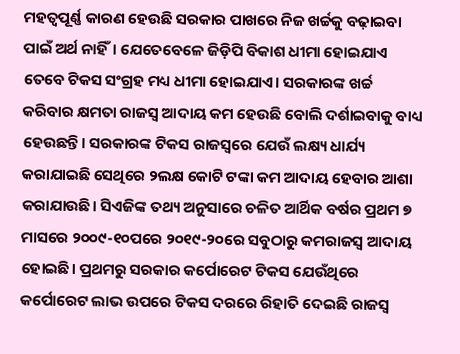ମହତ୍ବପୂର୍ଣ୍ଣ କାରଣ ହେଉଛି ସରକାର ପାଖରେ ନିଜ ଖର୍ଚ୍ଚକୁ ବଢ଼ାଇବା ପାଇଁ ଅର୍ଥ ନାହିଁ। ଯେତେବେଳେ ଜିଡ଼ିପି ବିକାଶ ଧୀମା ହୋଇଯାଏ ତେବେ ଟିକସ ସଂଗ୍ରହ ମଧ୍ୟ ଧୀମା ହୋଇଯାଏ। ସରକାରଙ୍କ ଖର୍ଚ୍ଚ କରିବାର କ୍ଷମତା ରାଜସ୍ୱ ଆଦାୟ କମ ହେଉଛି ବୋଲି ଦର୍ଶାଇବାକୁ ବାଧ୍ୟ ହେଉଛନ୍ତି। ସରକାରଙ୍କ ଟିକସ ରାଜସ୍ୱରେ ଯେଉଁ ଲକ୍ଷ୍ୟ ଧାର୍ଯ୍ୟ କରାଯାଇଛି ସେଥିରେ ୨ଲକ୍ଷ କୋଟି ଟଙ୍କା କମ ଆଦାୟ ହେବାର ଆଶା କରାଯାଉଛି। ସିଏଜିଙ୍କ ତଥ୍ୟ ଅନୁସାରେ ଚଳିତ ଆର୍ଥିକ ବର୍ଷର ପ୍ରଥମ ୭ ମାସରେ ୨୦୦୯-୧୦ପରେ ୨୦୧୯-୨୦ରେ ସବୁଠାରୁ କମରାଜସ୍ୱ ଆଦାୟ ହୋଇଛି। ପ୍ରଥମରୁ ସରକାର କର୍ପୋରେଟ ଟିକସ ଯେଉଁଥିରେ କର୍ପୋରେଟ ଲାଭ ଉପରେ ଟିକସ ଦରରେ ରିହାତି ଦେଇଛି ରାଜସ୍ୱ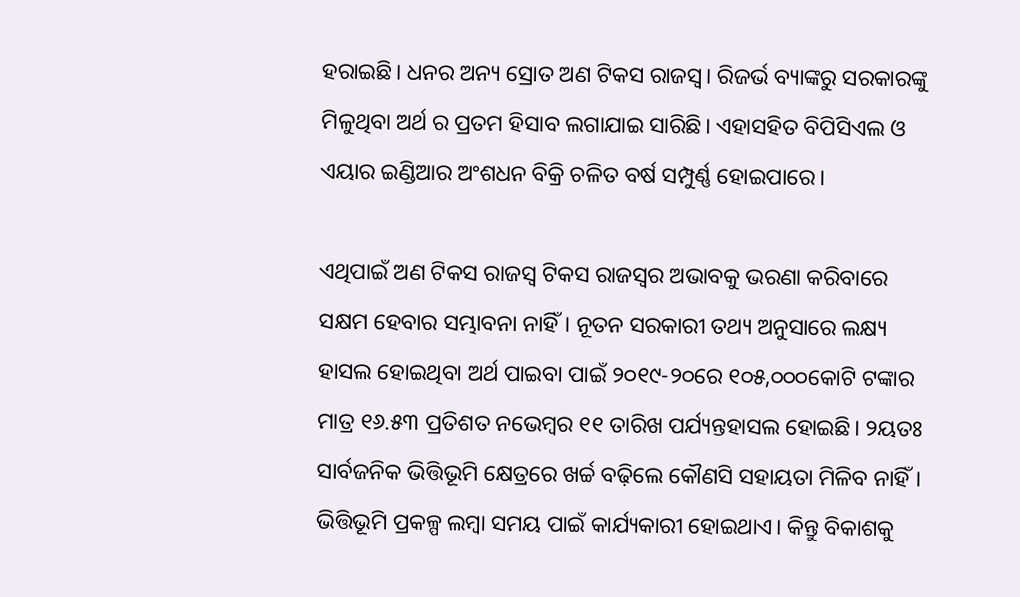ହରାଇଛି। ଧନର ଅନ୍ୟ ସ୍ରୋତ ଅଣ ଟିକସ ରାଜସ୍ୱ। ରିଜର୍ଭ ବ୍ୟାଙ୍କରୁ ସରକାରଙ୍କୁ ମିଳୁଥିବା ଅର୍ଥ ର ପ୍ରତମ ହିସାବ ଲଗାଯାଇ ସାରିଛି। ଏହାସହିତ ବିପିସିଏଲ ଓ ଏୟାର ଇଣ୍ଡିଆର ଅଂଶଧନ ବିକ୍ରି ଚଳିତ ବର୍ଷ ସମ୍ପୁର୍ଣ୍ଣ ହୋଇପାରେ।

ଏଥିପାଇଁ ଅଣ ଟିକସ ରାଜସ୍ୱ ଟିକସ ରାଜସ୍ୱର ଅଭାବକୁ ଭରଣା କରିବାରେ ସକ୍ଷମ ହେବାର ସମ୍ଭାବନା ନାହିଁ। ନୂତନ ସରକାରୀ ତଥ୍ୟ ଅନୁସାରେ ଲକ୍ଷ୍ୟ ହାସଲ ହୋଇଥିବା ଅର୍ଥ ପାଇବା ପାଇଁ ୨୦୧୯-୨୦ରେ ୧୦୫,୦୦୦କୋଟି ଟଙ୍କାର ମାତ୍ର ୧୬.୫୩ ପ୍ରତିଶତ ନଭେମ୍ୱର ୧୧ ତାରିଖ ପର୍ଯ୍ୟନ୍ତହାସଲ ହୋଇଛି। ୨ୟତଃ ସାର୍ବଜନିକ ଭିତ୍ତିଭୂମି କ୍ଷେତ୍ରରେ ଖର୍ଚ୍ଚ ବଢ଼ିଲେ କୌଣସି ସହାୟତା ମିଳିବ ନାହିଁ। ଭିତ୍ତିଭୂମି ପ୍ରକଳ୍ପ ଲମ୍ୱା ସମୟ ପାଇଁ କାର୍ଯ୍ୟକାରୀ ହୋଇଥାଏ। କିନ୍ତୁ ବିକାଶକୁ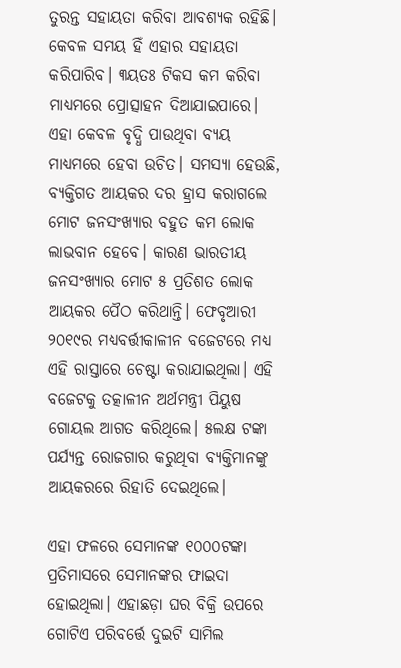ତୁରନ୍ତ ସହାୟତା କରିବା ଆବଶ୍ୟକ ରହିଛି। କେବଳ ସମୟ ହିଁ ଏହାର ସହାୟତା କରିପାରିବ। ୩ୟତଃ ଟିକସ କମ କରିବା ମାଧ୍ୟମରେ ପ୍ରୋତ୍ସାହନ ଦିଆଯାଇପାରେ। ଏହା କେବଳ ବୃଦ୍ଧି ପାଉଥିବା ବ୍ୟୟ ମାଧ୍ୟମରେ ହେବା ଉଚିତ। ସମସ୍ୟା ହେଉଛି, ବ୍ୟକ୍ତିଗତ ଆୟକର ଦର ହ୍ରାସ କରାଗଲେ ମୋଟ ଜନସଂଖ୍ୟାର ବହୁତ କମ ଲୋକ ଲାଭବାନ ହେବେ। କାରଣ ଭାରତୀୟ ଜନସଂଖ୍ୟାର ମୋଟ ୫ ପ୍ରତିଶତ ଲୋକ ଆୟକର ପୈଠ କରିଥାନ୍ତି। ଫେବୃଆରୀ ୨୦୧୯ର ମଧ୍ୟବର୍ତ୍ତୀକାଳୀନ ବଜେଟରେ ମଧ୍ୟ ଏହି ରାସ୍ତାରେ ଚେଷ୍ଟା କରାଯାଇଥିଲା। ଏହି ବଜେଟକୁ ତତ୍କାଳୀନ ଅର୍ଥମନ୍ତ୍ରୀ ପିୟୁଷ ଗୋୟଲ ଆଗତ କରିଥିଲେ। ୫ଲକ୍ଷ ଟଙ୍କା ପର୍ଯ୍ୟନ୍ତ ରୋଜଗାର କରୁଥିବା ବ୍ୟକ୍ତିମାନଙ୍କୁ ଆୟକରରେ ରିହାତି ଦେଇଥିଲେ।

ଏହା ଫଳରେ ସେମାନଙ୍କ ୧୦୦୦ଟଙ୍କା ପ୍ରତିମାସରେ ସେମାନଙ୍କର ଫାଇଦା ହୋଇଥିଲା। ଏହାଛଡ଼ା ଘର ବିକ୍ରି ଉପରେ ଗୋଟିଏ ପରିବର୍ତ୍ତେ ଦୁଇଟି ସାମିଲ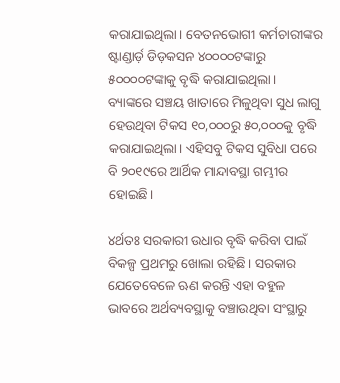କରାଯାଇଥିଲା। ବେତନଭୋଗୀ କର୍ମଚାରୀଙ୍କର ଷ୍ଟାଣ୍ଡାର୍ଡ଼ ଡିଡ଼କସନ ୪୦୦୦୦ଟଙ୍କାରୁ ୫୦୦୦୦ଟଙ୍କାକୁ ବୃଦ୍ଧି କରାଯାଇଥିଲା। ବ୍ୟାଙ୍କରେ ସଞ୍ଚୟ ଖାତାରେ ମିଳୁଥିବା ସୁଧ ଲାଗୁ ହେଉଥିବା ଟିକସ ୧୦,୦୦୦ରୁ ୫୦,୦୦୦କୁ ବୃଦ୍ଧି କରାଯାଇଥିଲା। ଏହିସବୁ ଟିକସ ସୁବିଧା ପରେ ବି ୨୦୧୯ରେ ଆର୍ଥିକ ମାନ୍ଦାବସ୍ଥା ଗମ୍ଭୀର ହୋଇଛି।

୪ର୍ଥତଃ ସରକାରୀ ଉଧାର ବୃଦ୍ଧି କରିବା ପାଇଁ ବିକଳ୍ପ ପ୍ରଥମରୁ ଖୋଲା ରହିଛି। ସରକାର ଯେତେବେଳେ ଋଣ କରନ୍ତି ଏହା ବହୁଳ ଭାବରେ ଅର୍ଥବ୍ୟବସ୍ଥାକୁ ବଞ୍ଚାଉଥିବା ସଂସ୍ଥାରୁ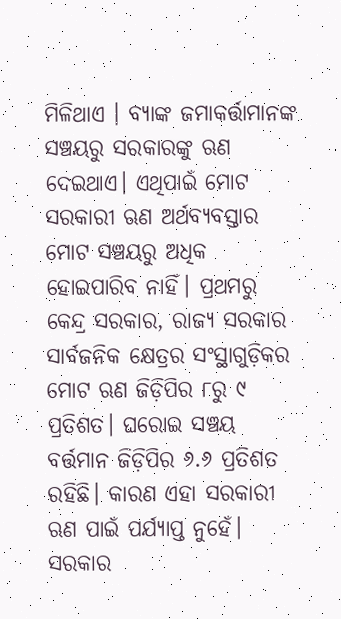ମିଳିଥାଏ । ବ୍ୟାଙ୍କ ଜମାକର୍ତ୍ତାମାନଙ୍କ ସଞ୍ଚୟରୁ ସରକାରଙ୍କୁ ଋଣ ଦେଇଥାଏ। ଏଥିପାଇଁ ମୋଟ ସରକାରୀ ଋଣ ଅର୍ଥବ୍ୟବସ୍ତାର ମୋଟ ସଞ୍ଚୟରୁ ଅଧିକ ହୋଇପାରିବ ନାହିଁ। ପ୍ରଥମରୁ କେନ୍ଦ୍ର ସରକାର, ରାଜ୍ୟ ସରକାର ସାର୍ବଜନିକ କ୍ଷେତ୍ରର ସଂସ୍ଥାଗୁଡ଼ିକର ମୋଟ ଋଣ ଜିଡ଼ିପିର ୮ରୁ ୯ ପ୍ରତିଶତ। ଘରୋଇ ସଞ୍ଚୟ ବର୍ତ୍ତମାନ ଜିଡ଼ିପିର ୬.୬ ପ୍ରତିଶତ ରହିଛି। କାରଣ ଏହା ସରକାରୀ ଋଣ ପାଇଁ ପର୍ଯ୍ୟାପ୍ତ ନୁହେଁ। ସରକାର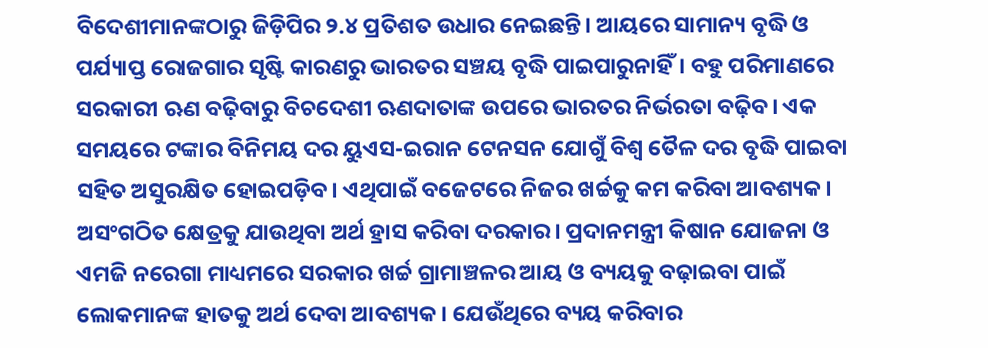ବିଦେଶୀମାନଙ୍କଠାରୁ ଜିଡ଼ିପିର ୨.୪ ପ୍ରତିଶତ ଉଧାର ନେଇଛନ୍ତି। ଆୟରେ ସାମାନ୍ୟ ବୃଦ୍ଧି ଓ ପର୍ଯ୍ୟାପ୍ତ ରୋଜଗାର ସୃଷ୍ଟି କାରଣରୁ ଭାରତର ସଞ୍ଚୟ ବୃଦ୍ଧି ପାଇପାରୁନାହିଁ। ବହୁ ପରିମାଣରେ ସରକାରୀ ଋଣ ବଢ଼ିବାରୁ ବିଚଦେଶୀ ଋଣଦାତାଙ୍କ ଉପରେ ଭାରତର ନିର୍ଭରତା ବଢ଼ିବ। ଏକ ସମୟରେ ଟଙ୍କାର ବିନିମୟ ଦର ୟୁଏସ-ଇରାନ ଟେନସନ ଯୋଗୁଁ ବିଶ୍ବ ତୈଳ ଦର ବୃଦ୍ଧି ପାଇବା ସହିତ ଅସୁରକ୍ଷିତ ହୋଇପଡ଼ିବ। ଏଥିପାଇଁ ବଜେଟରେ ନିଜର ଖର୍ଚ୍ଚକୁ କମ କରିବା ଆବଶ୍ୟକ। ଅସଂଗଠିତ କ୍ଷେତ୍ରକୁ ଯାଉଥିବା ଅର୍ଥ ହ୍ରାସ କରିବା ଦରକାର। ପ୍ରଦାନମନ୍ତ୍ରୀ କିଷାନ ଯୋଜନା ଓ ଏମଜି ନରେଗା ମାଧ୍ୟମରେ ସରକାର ଖର୍ଚ୍ଚ ଗ୍ରାମାଞ୍ଚଳର ଆୟ ଓ ବ୍ୟୟକୁ ବଢ଼ାଇବା ପାଇଁ ଲୋକମାନଙ୍କ ହାତକୁ ଅର୍ଥ ଦେବା ଆବଶ୍ୟକ। ଯେଉଁଥିରେ ବ୍ୟୟ କରିବାର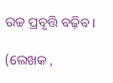ଉଚ୍ଚ ପ୍ରବୃତ୍ତି ବଢ଼ିବ।

(ଲେଖକ ,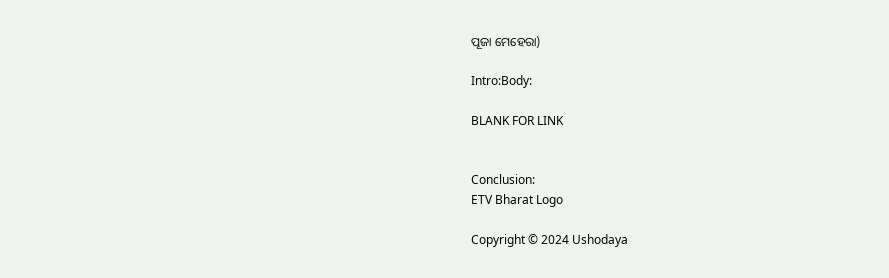ପୂଜା ମେହେରା)

Intro:Body:

BLANK FOR LINK


Conclusion:
ETV Bharat Logo

Copyright © 2024 Ushodaya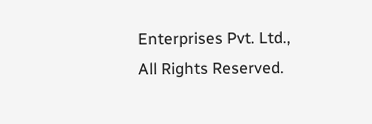Enterprises Pvt. Ltd., All Rights Reserved.